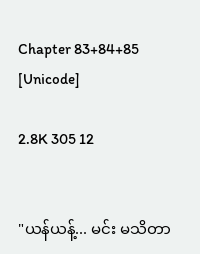Chapter 83+84+85 [Unicode]

2.8K 305 12


"ယန်ယန့်... မင်း မသိတာ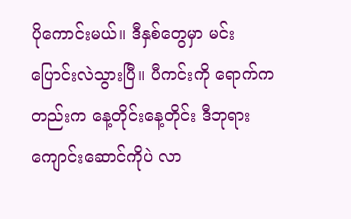ပိုကောင်းမယ်။ ဒီနှစ်တွေမှာ မင်း ပြောင်းလဲသွားပြီ။ ပီကင်းကို ရောက်ကတည်းက နေ့တိုင်းနေ့တိုင်း ဒီဘုရားကျောင်းဆောင်ကိုပဲ လာ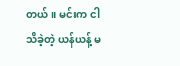တယ်။ မင်းက ငါ သိခဲ့တဲ့ ယန်ယန့် မ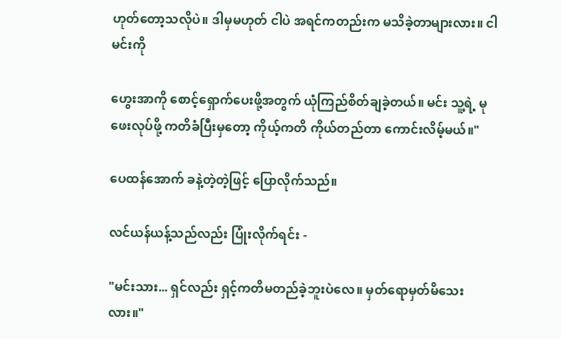ဟုတ်တော့သလိုပဲ။ ဒါမှမဟုတ် ငါပဲ အရင်ကတည်းက မသိခဲ့တာများလား။ ငါ မင်းကို

ဟွေးအာကို စောင့်ရှောက်ပေးဖို့အတွက် ယုံကြည်စိတ်ချခဲ့တယ်။ မင်း သူ့ရဲ့ မုဖေးလုပ်ဖို့ ကတိခံပြီးမှတော့ ကိုယ့်ကတိ ကိုယ်တည်တာ ကောင်းလိမ့်မယ်။"

ပေထန်အောက် ခနဲ့တဲ့တဲ့ဖြင့် ပြောလိုက်သည်။

လင်ယန်ယန့်သည်လည်း ပြုံးလိုက်ရင်း -

"မင်းသား... ရှင်လည်း ရှင့်ကတိမတည်ခဲ့ဘူးပဲလေ။ မှတ်ရောမှတ်မိသေးလား။"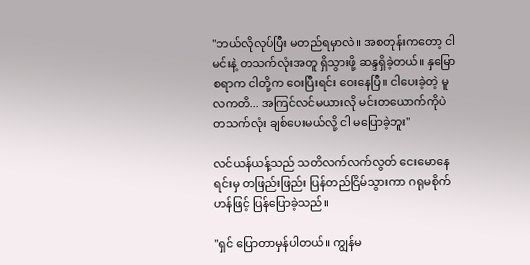"ဘယ်လိုလုပ်ပြီး မတည်ရမှာလဲ။ အစတုန်းကတော့ ငါ မင်းနဲ့ တသက်လုံးအတူ ရှိသွားဖို့ ဆန္ဒရှိခဲ့တယ်။ နှမြောစရာက ငါတို့က ဝေးပြီးရင်း ဝေးနေပြီ။ ငါပေးခဲ့တဲ့ မူလကတိ... အကြင်လင်မယားလို မင်းတယောက်ကိုပဲ တသက်လုံး ချစ်ပေးမယ်လို့ ငါ မပြောခဲ့ဘူး"

လင်ယန်ယန့်သည် သတိလက်လက်လွတ် ငေးမောနေရင်းမှ တဖြည်းဖြည်း ပြန်တည်ငြိမ်သွားကာ ဂရုမစိုက်ဟန်ဖြင့် ပြန်ပြောခဲ့သည်။

"ရှင် ပြောတာမှန်ပါတယ်။ ကျွန်မ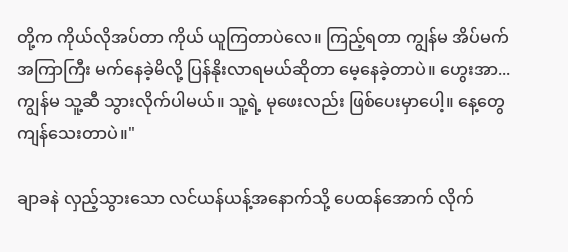တို့က ကိုယ်လိုအပ်တာ ကိုယ် ယူကြတာပဲလေ။ ကြည့်ရတာ ကျွန်မ အိပ်မက်အကြာကြီး မက်နေခဲ့မိလို့ ပြန်နိုးလာရမယ်ဆိုတာ မေ့နေခဲ့တာပဲ။ ဟွေးအာ... ကျွန်မ သူ့ဆီ သွားလိုက်ပါမယ်။ သူ့ရဲ့ မုဖေးလည်း ဖြစ်ပေးမှာပေါ့။ နေ့တွေ ကျန်သေးတာပဲ။"

ချာခနဲ လှည့်သွားသော လင်ယန်ယန့်အနောက်သို့ ပေထန်အောက် လိုက်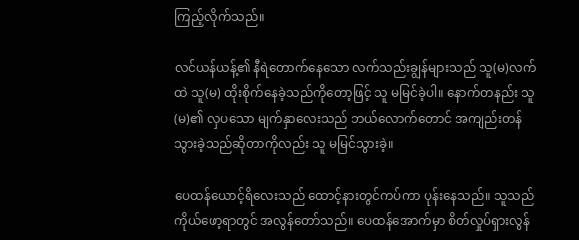ကြည့်လိုက်သည်။

လင်ယန်ယန့်၏ နီရဲတောက်နေသော လက်သည်းချွန်များသည် သူ(မ)လက်ထဲ သူ(မ) ထိုးစိုက်နေခဲ့သည်ကိုတော့ဖြင့် သူ မမြင်ခဲ့ပါ။ နောက်တနည်း သူ(မ)၏ လှပသော မျက်နှာလေးသည် ဘယ်လောက်တောင် အကျည်းတန်သွားခဲ့သည်ဆိုတာကိုလည်း သူ မမြင်သွားခဲ့။

ပေထန်ယောင့်ရိလေးသည် ထောင့်နားတွင်ကပ်ကာ ပုန်းနေသည်။ သူသည် ကိုယ်ဖော့ရာတွင် အလွန်တော်သည်။ ပေထန်အောက်မှာ စိတ်လှုပ်ရှားလွန်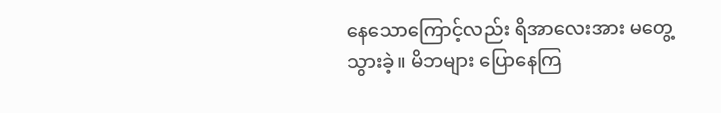နေသောကြောင့်လည်း ရိအာလေးအား မတွေ့သွားခဲ့။ မိဘများ ပြောနေကြ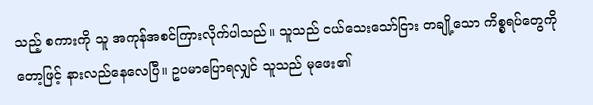သည့် စကားကို သူ အကုန်အစင်ကြားလိုက်ပါသည်။ သူသည် ငယ်သေးသော်ငြား တချို့သော ကိစ္စရပ်တွေကိုတော့ဖြင့် နားလည်နေလေပြီ။ ဥပမာပြောရလျှင် သူသည် မုဖေး၏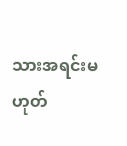သားအရင်းမဟုတ်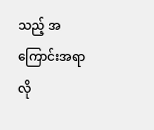သည့် အကြောင်းအရာလို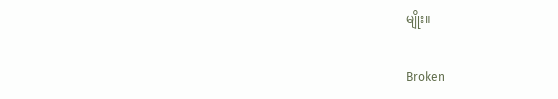မျိုး။

Broken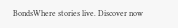BondsWhere stories live. Discover now